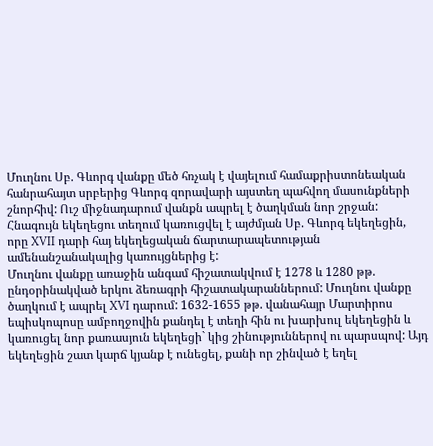Մուղնու Սբ. Գևորգ վանքը մեծ հռչակ է վայելում համաքրիստոնեական հանրահայտ սրբերից Գևորգ զորավարի այստեղ պահվող մասունքների շնորհիվ: Ուշ միջնադարում վանքն ապրել է ծաղկման նոր շրջան: Հնագույն եկեղեցու տեղում կառուցվել է այժմյան Սբ. Գևորգ եկեղեցին, որը XVII դարի հայ եկեղեցական ճարտարապետության ամենանշանակալից կառույցներից է:
Մուղնու վանքը առաջին անգամ հիշատակվում է 1278 և 1280 թթ. ընդօրինակված երկու ձեռագրի հիշատակարաններում: Մուղնու վանքը ծաղկում է ապրել XVI դարում: 1632-1655 թթ. վանահայր Մարտիրոս եպիսկոպոսը ամբողջովին քանդել է տեղի հին ու խարխուլ եկեղեցին և կառուցել նոր քառասյուն եկեղեցի` կից շինություններով ու պարսպով: Այդ եկեղեցին շատ կարճ կյանք է ունեցել, քանի որ շինված է եղել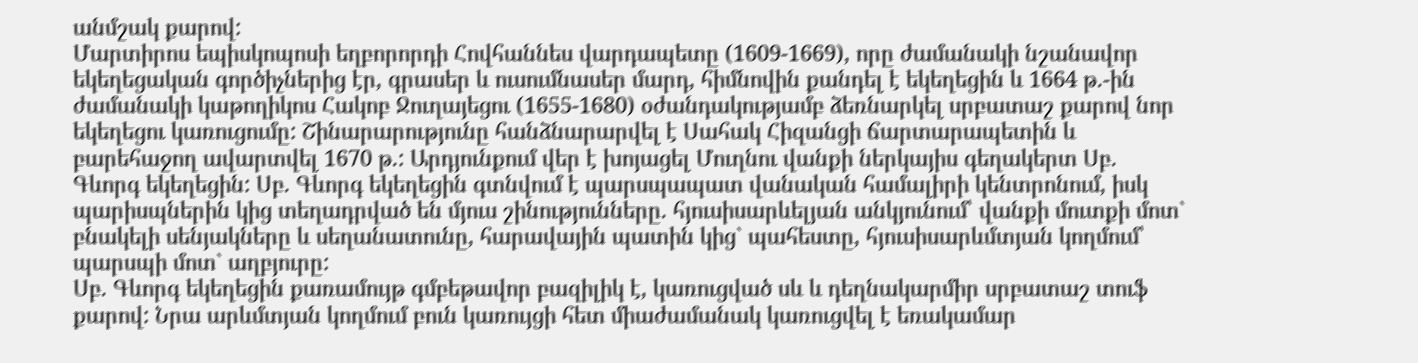անմշակ քարով:
Մարտիրոս եպիսկոպոսի եղբորորդի Հովհաննես վարդապետը (1609-1669), որը ժամանակի նշանավոր եկեղեցական գործիչներից էր, գրասեր և ուսումնասեր մարդ, հիմնովին քանդել է եկեղեցին և 1664 թ.-ին ժամանակի կաթողիկոս Հակոբ Ջուղայեցու (1655-1680) օժանդակությամբ ձեռնարկել սրբատաշ քարով նոր եկեղեցու կառուցումը: Շինարարությունը հանձնարարվել է Սահակ Հիզանցի ճարտարապետին և բարեհաջող ավարտվել 1670 թ.: Արդյունքում վեր է խոյացել Մուղնու վանքի ներկայիս գեղակերտ Սբ. Գևորգ եկեղեցին: Սբ. Գևորգ եկեղեցին գտնվում է պարսպապատ վանական համալիրի կենտրոնում, իսկ պարիսպներին կից տեղադրված են մյուս շինությունները. հյուսիսարևելյան անկյունում՝ վանքի մուտքի մոտ` բնակելի սենյակները և սեղանատունը, հարավային պատին կից` պահեստը, հյուսիսարևմտյան կողմում՝ պարսպի մոտ` աղբյուրը:
Սբ. Գևորգ եկեղեցին քառամույթ գմբեթավոր բազիլիկ է, կառուցված սև և դեղնակարմիր սրբատաշ տուֆ քարով: Նրա արևմտյան կողմում բուն կառույցի հետ միաժամանակ կառուցվել է եռակամար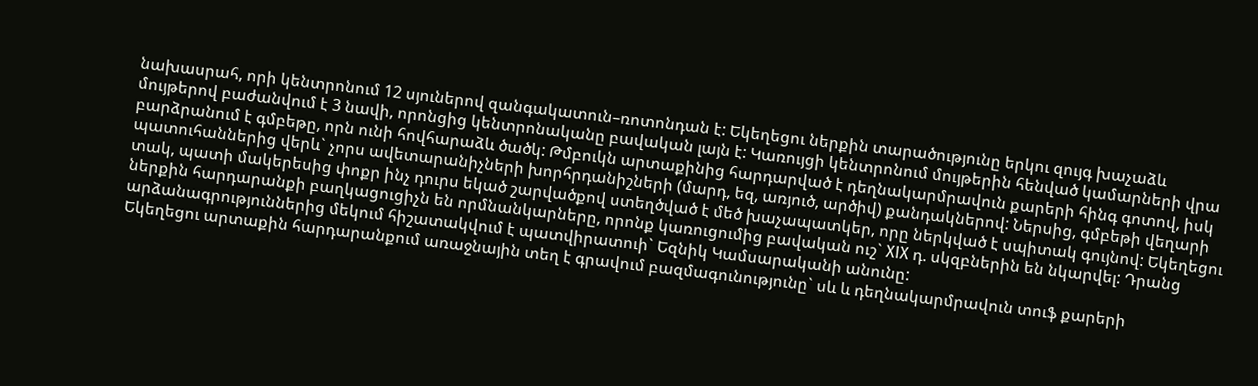նախասրահ, որի կենտրոնում 12 սյուներով զանգակատուն–ռոտոնդան է: Եկեղեցու ներքին տարածությունը երկու զույգ խաչաձև մույթերով բաժանվում է 3 նավի, որոնցից կենտրոնականը բավական լայն է: Կառույցի կենտրոնում մույթերին հենված կամարների վրա բարձրանում է գմբեթը, որն ունի հովհարաձև ծածկ: Թմբուկն արտաքինից հարդարված է դեղնակարմրավուն քարերի հինգ գոտով, իսկ պատուհաններից վերև` չորս ավետարանիչների խորհրդանիշների (մարդ, եզ, առյուծ, արծիվ) քանդակներով: Ներսից, գմբեթի վեղարի տակ, պատի մակերեսից փոքր ինչ դուրս եկած շարվածքով ստեղծված է մեծ խաչապատկեր, որը ներկված է սպիտակ գույնով: Եկեղեցու ներքին հարդարանքի բաղկացուցիչն են որմնանկարները, որոնք կառուցումից բավական ուշ` XIX դ. սկզբներին են նկարվել: Դրանց արձանագրություններից մեկում հիշատակվում է պատվիրատուի` Եզնիկ Կամսարականի անունը:
Եկեղեցու արտաքին հարդարանքում առաջնային տեղ է գրավում բազմագունությունը` սև և դեղնակարմրավուն տուֆ քարերի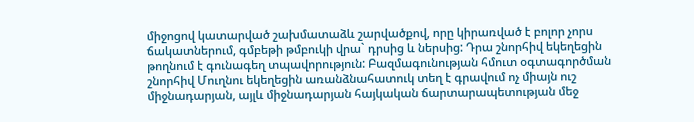միջոցով կատարված շախմատաձև շարվածքով, որը կիրառված է բոլոր չորս ճակատներում, գմբեթի թմբուկի վրա` դրսից և ներսից: Դրա շնորհիվ եկեղեցին թողնում է գունագեղ տպավորություն: Բազմագունության հմուտ օգտագործման շնորհիվ Մուղնու եկեղեցին առանձնահատուկ տեղ է գրավում ոչ միայն ուշ միջնադարյան, այլև միջնադարյան հայկական ճարտարապետության մեջ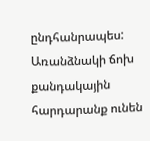ընդհանրապես: Առանձնակի ճոխ քանդակային հարդարանք ունեն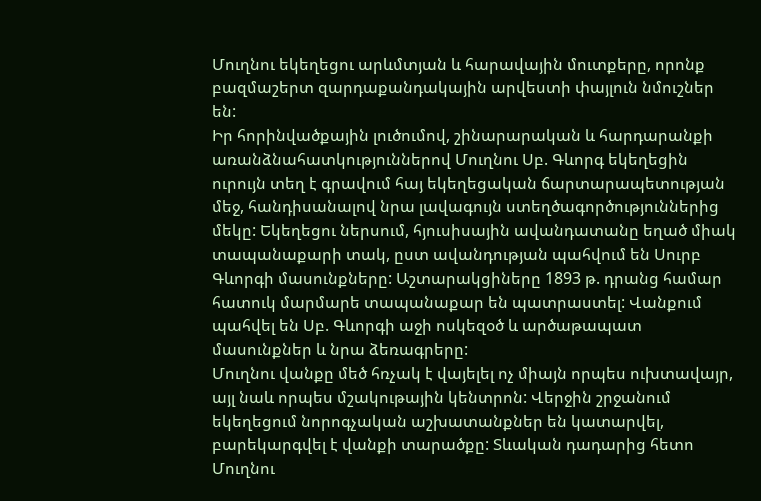Մուղնու եկեղեցու արևմտյան և հարավային մուտքերը, որոնք բազմաշերտ զարդաքանդակային արվեստի փայլուն նմուշներ են:
Իր հորինվածքային լուծումով, շինարարական և հարդարանքի առանձնահատկություններով Մուղնու Սբ. Գևորգ եկեղեցին ուրույն տեղ է գրավում հայ եկեղեցական ճարտարապետության մեջ, հանդիսանալով նրա լավագույն ստեղծագործություններից մեկը: Եկեղեցու ներսում, հյուսիսային ավանդատանը եղած միակ տապանաքարի տակ, ըստ ավանդության պահվում են Սուրբ Գևորգի մասունքները: Աշտարակցիները 1893 թ. դրանց համար հատուկ մարմարե տապանաքար են պատրաստել: Վանքում պահվել են Սբ. Գևորգի աջի ոսկեզօծ և արծաթապատ մասունքներ և նրա ձեռագրերը:
Մուղնու վանքը մեծ հռչակ է վայելել ոչ միայն որպես ուխտավայր, այլ նաև որպես մշակութային կենտրոն: Վերջին շրջանում եկեղեցում նորոգչական աշխատանքներ են կատարվել, բարեկարգվել է վանքի տարածքը: Տևական դադարից հետո Մուղնու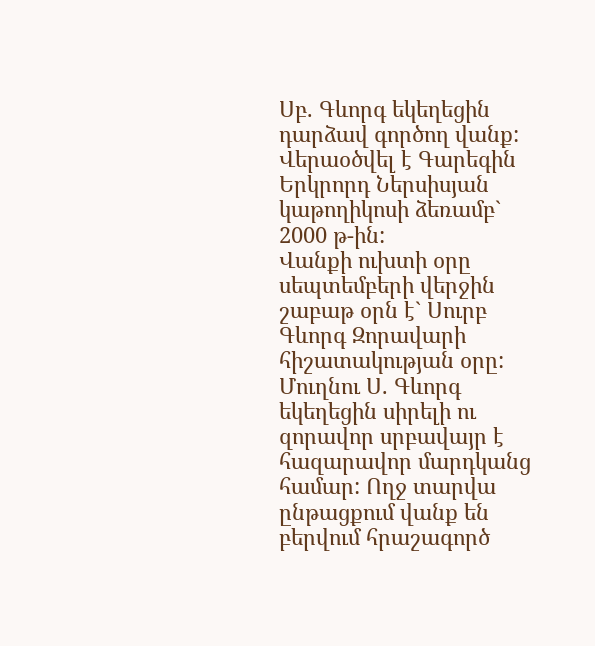Սբ. Գևորգ եկեղեցին դարձավ գործող վանք: Վերաօծվել է Գարեգին Երկրորդ Ներսիսյան կաթողիկոսի ձեռամբ` 2000 թ-ին:
Վանքի ուխտի օրը սեպտեմբերի վերջին շաբաթ օրն է` Սուրբ Գևորգ Զորավարի հիշատակության օրը: Մուղնու Ս. Գևորգ եկեղեցին սիրելի ու զորավոր սրբավայր է հազարավոր մարդկանց համար: Ողջ տարվա ընթացքում վանք են բերվում հրաշագործ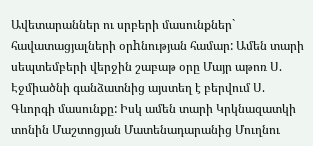Ավետարաններ ու սրբերի մասունքներ` հավատացյալների օրhնության համար: Ամեն տարի սեպտեմբերի վերջին շաբաթ օրը Մայր աթոռ Ս. Էջմիածնի գանձատնից այստեղ է բերվում Ս. Գևորգի մասունքը: Իսկ ամեն տարի Կրկնազատկի տոնին Մաշտոցյան Մատենադարանից Մուղնու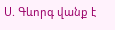Ս. Գևորգ վանք է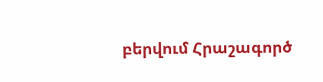բերվում Հրաշագործ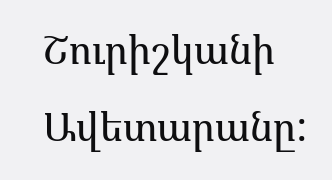Շուրիշկանի Ավետարանը: